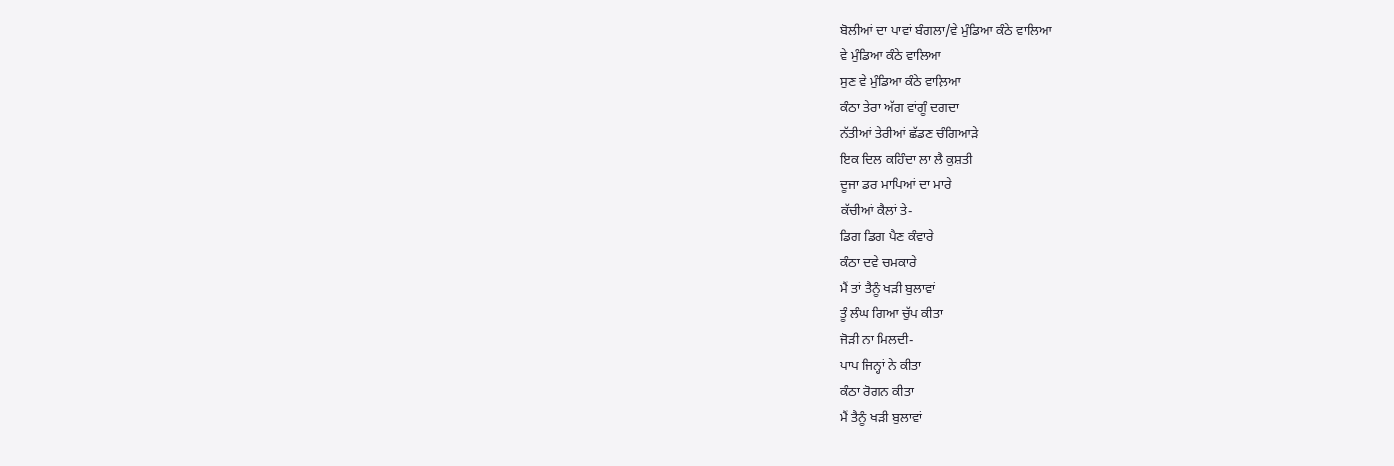ਬੋਲੀਆਂ ਦਾ ਪਾਵਾਂ ਬੰਗਲਾ/ਵੇ ਮੁੰਡਿਆ ਕੰਠੇ ਵਾਲਿਆ
ਵੇ ਮੁੰਡਿਆ ਕੰਠੇ ਵਾਲਿਆ
ਸੁਣ ਵੇ ਮੁੰਡਿਆ ਕੰਠੇ ਵਾਲ਼ਿਆ
ਕੰਠਾ ਤੇਰਾ ਅੱਗ ਵਾਂਗੂੰ ਦਗਦਾ
ਨੱਤੀਆਂ ਤੇਰੀਆਂ ਛੱਡਣ ਚੰਗਿਆੜੇ
ਇਕ ਦਿਲ ਕਹਿੰਦਾ ਲਾ ਲੈ ਕੁਸ਼ਤੀ
ਦੂਜਾ ਡਰ ਮਾਪਿਆਂ ਦਾ ਮਾਰੇ
ਕੱਚੀਆਂ ਕੈਲਾਂ ਤੇ-
ਡਿਗ ਡਿਗ ਪੈਣ ਕੰਵਾਰੇ
ਕੰਠਾ ਦਵੇ ਚਮਕਾਰੇ
ਮੈਂ ਤਾਂ ਤੈਨੂੰ ਖੜੀ ਬੁਲਾਵਾਂ
ਤੂੰ ਲੰਘ ਗਿਆ ਚੁੱਪ ਕੀਤਾ
ਜੋੜੀ ਨਾ ਮਿਲਦੀ-
ਪਾਪ ਜਿਨ੍ਹਾਂ ਨੇ ਕੀਤਾ
ਕੰਠਾ ਰੋਗਨ ਕੀਤਾ
ਮੈਂ ਤੈਨੂੰ ਖੜੀ ਬੁਲਾਵਾਂ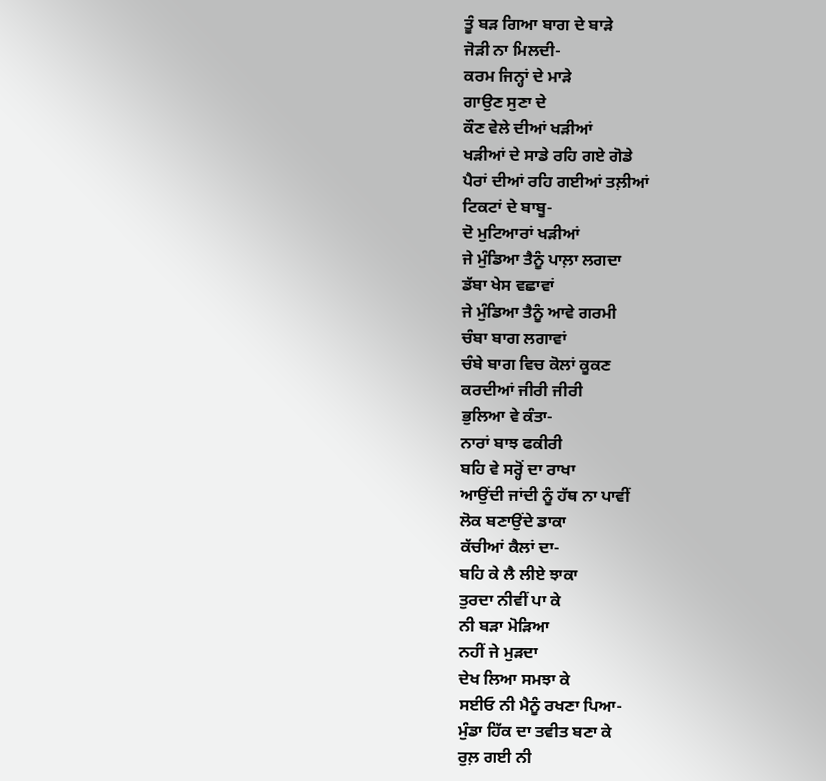ਤੂੰ ਬੜ ਗਿਆ ਬਾਗ ਦੇ ਬਾੜੇ
ਜੋੜੀ ਨਾ ਮਿਲਦੀ-
ਕਰਮ ਜਿਨ੍ਹਾਂ ਦੇ ਮਾੜੇ
ਗਾਉਣ ਸੁਣਾ ਦੇ
ਕੌਣ ਵੇਲੇ ਦੀਆਂ ਖੜੀਆਂ
ਖੜੀਆਂ ਦੇ ਸਾਡੇ ਰਹਿ ਗਏ ਗੋਡੇ
ਪੈਰਾਂ ਦੀਆਂ ਰਹਿ ਗਈਆਂ ਤਲ਼ੀਆਂ
ਟਿਕਟਾਂ ਦੇ ਬਾਬੂ-
ਦੋ ਮੁਟਿਆਰਾਂ ਖੜੀਆਂ
ਜੇ ਮੁੰਡਿਆ ਤੈਨੂੰ ਪਾਲ਼ਾ ਲਗਦਾ
ਡੱਬਾ ਖੇਸ ਵਛਾਵਾਂ
ਜੇ ਮੁੰਡਿਆ ਤੈਨੂੰ ਆਵੇ ਗਰਮੀ
ਚੰਬਾ ਬਾਗ ਲਗਾਵਾਂ
ਚੰਬੇ ਬਾਗ ਵਿਚ ਕੋਲਾਂ ਕੂਕਣ
ਕਰਦੀਆਂ ਜੀਰੀ ਜੀਰੀ
ਭੁਲਿਆ ਵੇ ਕੰਤਾ-
ਨਾਰਾਂ ਬਾਝ ਫਕੀਰੀ
ਬਹਿ ਵੇ ਸਰ੍ਹੋਂ ਦਾ ਰਾਖਾ
ਆਉਂਦੀ ਜਾਂਦੀ ਨੂੰ ਹੱਥ ਨਾ ਪਾਵੀਂ
ਲੋਕ ਬਣਾਉਂਦੇ ਡਾਕਾ
ਕੱਚੀਆਂ ਕੈਲਾਂ ਦਾ-
ਬਹਿ ਕੇ ਲੈ ਲੀਏ ਝਾਕਾ
ਤੁਰਦਾ ਨੀਵੀਂ ਪਾ ਕੇ
ਨੀ ਬੜਾ ਮੋੜਿਆ
ਨਹੀਂ ਜੇ ਮੁੜਦਾ
ਦੇਖ ਲਿਆ ਸਮਝਾ ਕੇ
ਸਈਓ ਨੀ ਮੈਨੂੰ ਰਖਣਾ ਪਿਆ-
ਮੁੰਡਾ ਹਿੱਕ ਦਾ ਤਵੀਤ ਬਣਾ ਕੇ
ਰੁਲ਼ ਗਈ ਨੀ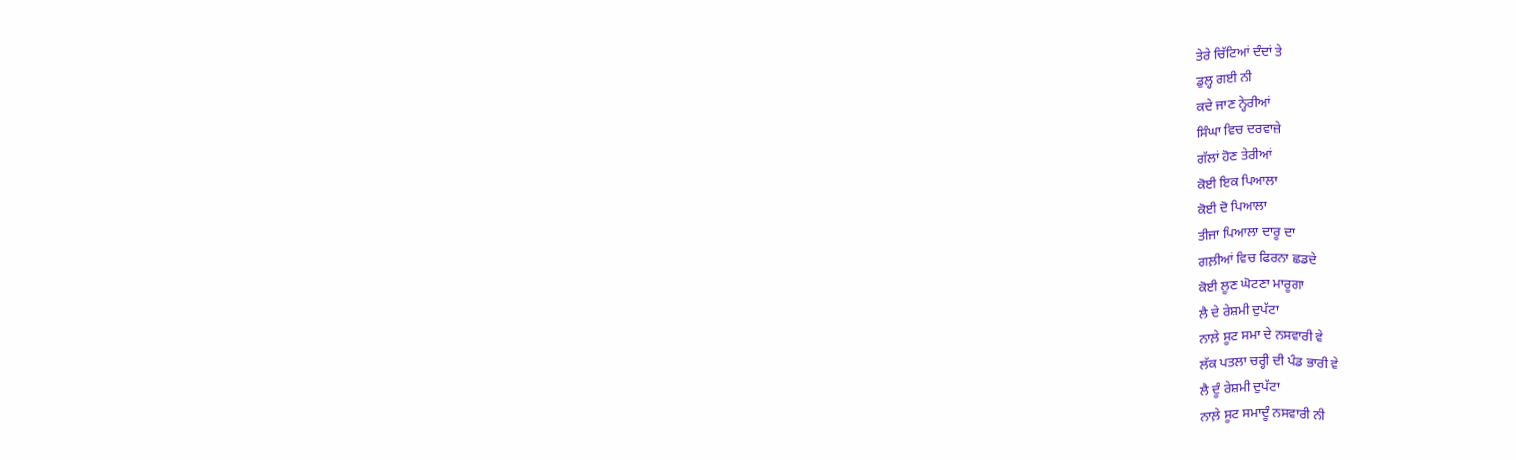ਤੇਰੇ ਚਿੱਟਿਆਂ ਦੰਦਾਂ ਤੇ
ਡੁਲ੍ਹ ਗਈ ਨੀ
ਕਦੇ ਜਾਣ ਨ੍ਹੇਰੀਆਂ
ਸਿੰਘਾ ਵਿਚ ਦਰਵਾਜ਼ੇ
ਗੱਲਾਂ ਹੋਣ ਤੇਰੀਆਂ
ਕੋਈ ਇਕ ਪਿਆਲਾ
ਕੋਈ ਦੋ ਪਿਆਲਾ
ਤੀਜਾ ਪਿਆਲਾ ਦਾਰੂ ਦਾ
ਗਲ਼ੀਆਂ ਵਿਚ ਫਿਰਨਾ ਛਡਦੇ
ਕੋਈ ਲੂਣ ਘੋਟਣਾ ਮਾਰੂਗਾ
ਲੈ ਦੇ ਰੇਸ਼ਮੀ ਦੁਪੱਟਾ
ਨਾਲ਼ੇ ਸੂਟ ਸਮਾ ਦੇ ਨਸਵਾਰੀ ਵੇ
ਲੱਕ ਪਤਲਾ ਚਰ੍ਹੀ ਦੀ ਪੰਡ ਭਾਰੀ ਵੇ
ਲੈ ਦੂੰ ਰੇਸ਼ਮੀ ਦੁਪੱਟਾ
ਨਾਲ਼ੇ ਸੂਟ ਸਮਾਦੂੰ ਨਸਵਾਰੀ ਨੀ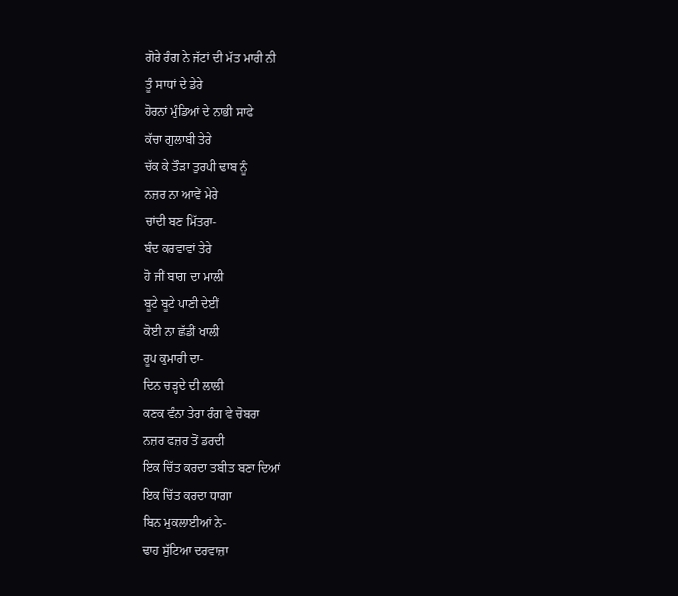ਗੋਰੇ ਰੰਗ ਨੇ ਜੱਟਾਂ ਦੀ ਮੱਤ ਮਾਰੀ ਨੀ
ਤੂੰ ਸਾਧਾਂ ਦੇ ਡੇਰੇ
ਹੋਰਨਾਂ ਮੁੰਡਿਆਂ ਦੇ ਨਾਭੀ ਸਾਫੇ
ਕੱਚਾ ਗੁਲਾਬੀ ਤੇਰੇ
ਚੱਕ ਕੇ ਤੌੜਾ ਤੁਰਪੀ ਢਾਬ ਨੂੰ
ਨਜ਼ਰ ਨਾ ਆਵੇਂ ਮੇਰੇ
ਚਾਂਦੀ ਬਣ ਮਿੱਤਰਾ-
ਬੰਦ ਕਰਵਾਵਾਂ ਤੇਰੇ
ਹੋ ਜੀਂ ਬਾਗ ਦਾ ਮਾਲੀ
ਬੂਟੇ ਬੂਟੇ ਪਾਣੀ ਦੇਈਂ
ਕੋਈ ਨਾ ਛੱਡੀਂ ਖਾਲੀ
ਰੂਪ ਕੁਮਾਰੀ ਦਾ-
ਦਿਨ ਚੜ੍ਹਦੇ ਦੀ ਲਾਲੀ
ਕਣਕ ਵੰਨਾ ਤੇਰਾ ਰੰਗ ਵੇ ਚੋਬਰਾ
ਨਜ਼ਰ ਫਜ਼ਰ ਤੋਂ ਡਰਦੀ
ਇਕ ਚਿੱਤ ਕਰਦਾ ਤਬੀਤ ਬਣਾ ਦਿਆਂ
ਇਕ ਚਿੱਤ ਕਰਦਾ ਧਾਗਾ
ਬਿਨ ਮੁਕਲਾਈਆਂ ਨੇ-
ਢਾਹ ਸੁੱਟਿਆ ਦਰਵਾਜ਼ਾ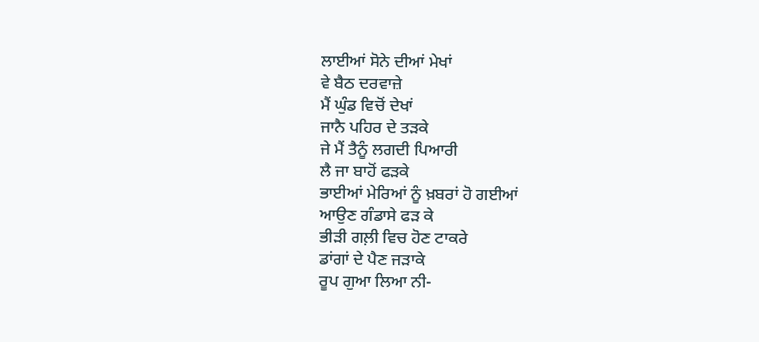ਲਾਈਆਂ ਸੋਨੇ ਦੀਆਂ ਮੇਖਾਂ
ਵੇ ਬੈਠ ਦਰਵਾਜ਼ੇ
ਮੈਂ ਘੁੰਡ ਵਿਚੋਂ ਦੇਖਾਂ
ਜਾਨੈ ਪਹਿਰ ਦੇ ਤੜਕੇ
ਜੇ ਮੈਂ ਤੈਨੂੰ ਲਗਦੀ ਪਿਆਰੀ
ਲੈ ਜਾ ਬਾਹੋਂ ਫੜਕੇ
ਭਾਈਆਂ ਮੇਰਿਆਂ ਨੂੰ ਖ਼ਬਰਾਂ ਹੋ ਗਈਆਂ
ਆਉਣ ਗੰਡਾਸੇ ਫੜ ਕੇ
ਭੀੜੀ ਗਲ਼ੀ ਵਿਚ ਹੋਣ ਟਾਕਰੇ
ਡਾਂਗਾਂ ਦੇ ਪੈਣ ਜੜਾਕੇ
ਰੂਪ ਗੁਆ ਲਿਆ ਨੀ-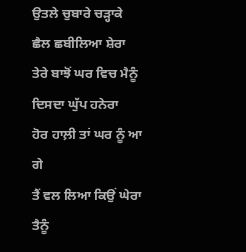ਉਤਲੇ ਚੁਬਾਰੇ ਚੜ੍ਹਾਕੇ
ਛੈਲ ਛਬੀਲਿਆ ਸ਼ੇਰਾ
ਤੇਰੇ ਬਾਝੋਂ ਘਰ ਵਿਚ ਮੈਨੂੰ
ਦਿਸਦਾ ਘੁੱਪ ਹਨੇਰਾ
ਹੋਰ ਹਾਲ਼ੀ ਤਾਂ ਘਰ ਨੂੰ ਆ ਗੇ
ਤੈਂ ਵਲ ਲਿਆ ਕਿਉਂ ਘੇਰਾ
ਤੈਨੂੰ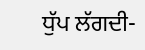ਧੁੱਪ ਲੱਗਦੀ-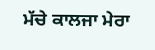ਮੱਚੇ ਕਾਲਜਾ ਮੇਰਾ